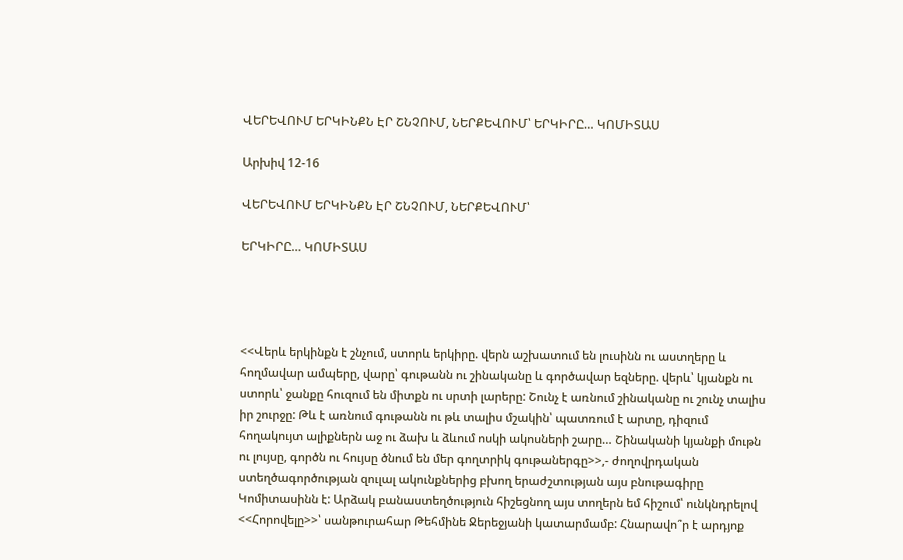ՎԵՐԵՎՈՒՄ ԵՐԿԻՆՔՆ ԷՐ ՇՆՉՈՒՄ, ՆԵՐՔԵՎՈՒՄ՝ ԵՐԿԻՐԸ… ԿՈՄԻՏԱՍ

Արխիվ 12-16

ՎԵՐԵՎՈՒՄ ԵՐԿԻՆՔՆ ԷՐ ՇՆՉՈՒՄ, ՆԵՐՔԵՎՈՒՄ՝

ԵՐԿԻՐԸ… ԿՈՄԻՏԱՍ




<<Վերև երկինքն է շնչում, ստորև երկիրը. վերն աշխատում են լուսինն ու աստղերը և հողմավար ամպերը, վարը՝ գութանն ու շինականը և գործավար եզները. վերև՝ կյանքն ու ստորև՝ ջանքը հուզում են միտքն ու սրտի լարերը: Շունչ է առնում շինականը ու շունչ տալիս իր շուրջը: Թև է առնում գութանն ու թև տալիս մշակին՝ պատռում է արտը, դիզում հողակույտ ալիքներն աջ ու ձախ և ձևում ոսկի ակոսների շարը… Շինականի կյանքի մութն ու լույսը, գործն ու հույսը ծնում են մեր գողտրիկ գութաներգը>>,- ժողովրդական ստեղծագործության զուլալ ակունքներից բխող երաժշտության այս բնութագիրը Կոմիտասինն է: Արձակ բանաստեղծություն հիշեցնող այս տողերն եմ հիշում՝ ունկնդրելով <<Հորովելը>>՝ սանթուրահար Թեհմինե Ջերեջյանի կատարմամբ: Հնարավո՞ր է արդյոք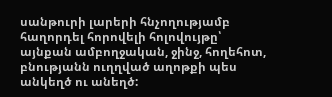սանթուրի լարերի հնչողությամբ հաղորդել հորովելի հոլովույթը՝ այնքան ամբողջական, ջինջ, հողեհոտ, բնությանն ուղղված աղոթքի պես անկեղծ ու անեղծ: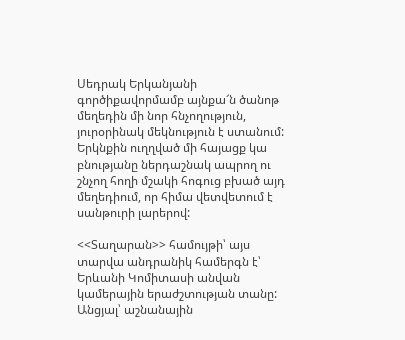Սեդրակ Երկանյանի գործիքավորմամբ այնքա՜ն ծանոթ մեղեդին մի նոր հնչողություն, յուրօրինակ մեկնություն է ստանում: Երկնքին ուղղված մի հայացք կա բնությանը ներդաշնակ ապրող ու շնչող հողի մշակի հոգուց բխած այդ մեղեդիում, որ հիմա վետվետում է սանթուրի լարերով:

<<Տաղարան>> համույթի՝ այս տարվա անդրանիկ համերգն է՝ Երևանի Կոմիտասի անվան կամերային երաժշտության տանը: Անցյալ՝ աշնանային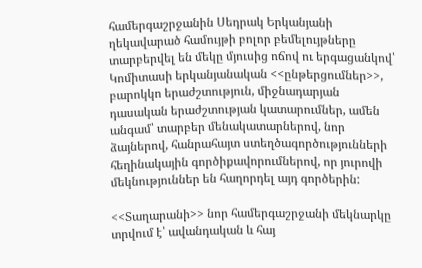համերգաշրջանին Սեդրակ Երկանյանի ղեկավարած համույթի բոլոր բեմելույթները տարբերվել են մեկը մյուսից ոճով ու երգացանկով՝ Կոմիտասի երկանյանական <<ընթերցումներ>>, բարոկկո երաժշտություն, միջնադարյան դասական երաժշտության կատարումներ, ամեն անգամ՝ տարբեր մենակատարներով, նոր ձայներով, հանրահայտ ստեղծագործությունների հեղինակային գործիքավորումներով, որ յուրովի մեկնություններ են հաղորդել այդ գործերին:

<<Տաղարանի>> նոր համերգաշրջանի մեկնարկը տրվում է՝ ավանդական և հայ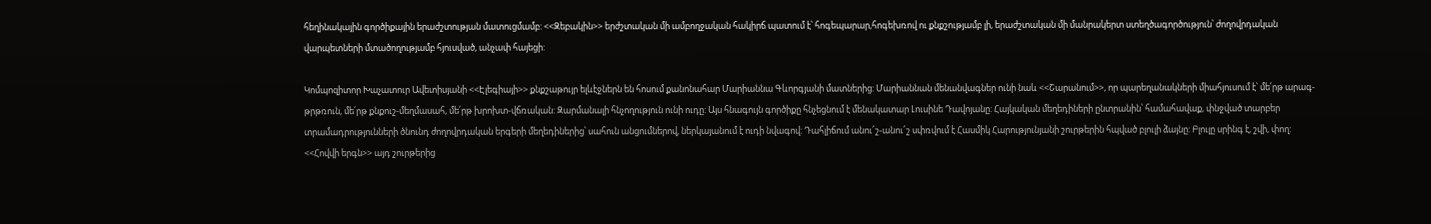հեղինակային գործիքային երաժշտության մատուցմամբ: <<Զեբակին>> երժշտական մի ամբողջական հակիրճ պատում է՝ հոգեպարար,հոգեխռով ու քնքշությամբ լի, երաժշտական մի մանրակերտ ստեղծագործություն՝ ժողովրդական վարպետների մտածողությամբ հյուսված, անչափ հայեցի:

Կոմպոզիտոր Խաչատուր Ավետիսյանի <<Էլեգիայի>> քնքշաթույր ելևէջներն են հոսում քանոնահար Մարիաննա Գևորգյանի մատներից: Մարիաննան մենանվագներ ունի նաև <<Շարանում>>, որ պարեղանակների միահյուսում է՝ մե՛րթ արագ-թրթռուն, մե՛րթ քնքուշ-մեղմասահ, մե՛րթ խրոխտ-վճռական: Զարմանալի հնչողություն ունի ուդը: Այս հնագույն գործիքը հնչեցնում է մենակատար Լուսինե Դավոյանը: Հայկական մեղեդիների ընտրանին՝ համահավաք, փնջված տարբեր տրամադրությունների ծնունդ ժողովրդական երգերի մեղեդիներից՝ սահուն անցումներով, ներկայանում է ուդի նվագով: Դահլիճում անու՜շ-անու՜շ սփռվում է Հասմիկ Հարությունյանի շուրթերին հպված բլուլի ձայնը: Բլուլը սրինգ է, շվի, փող: <<Հովվի երգն>> այդ շուրթերից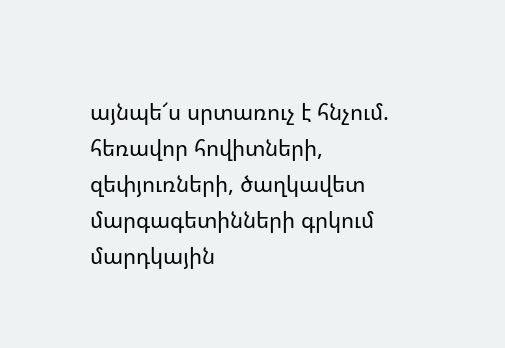այնպե՜ս սրտառուչ է հնչում. հեռավոր հովիտների, զեփյուռների, ծաղկավետ մարգագետինների գրկում մարդկային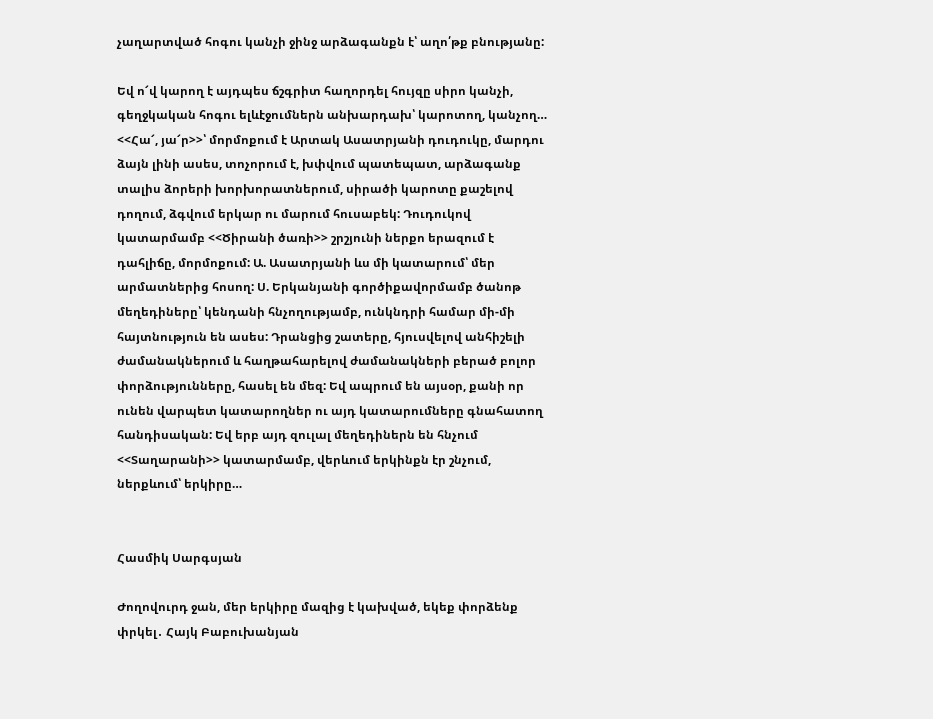չաղարտված հոգու կանչի ջինջ արձագանքն է՝ աղո՛թք բնությանը:

Եվ ո՜վ կարող է այդպես ճշգրիտ հաղորդել հույզը սիրո կանչի, գեղջկական հոգու ելևէջումներն անխարդախ՝ կարոտող, կանչող… <<Հա՜, յա՜ր>>՝ մորմոքում է Արտակ Ասատրյանի դուդուկը, մարդու ձայն լինի ասես, տոչորում է, խփվում պատեպատ, արձագանք տալիս ձորերի խորխորատներում, սիրածի կարոտը քաշելով դողում, ձգվում երկար ու մարում հուսաբեկ: Դուդուկով կատարմամբ <<Ծիրանի ծառի>> շրշյունի ներքո երազում է դահլիճը, մորմոքում: Ա. Ասատրյանի ևս մի կատարում՝ մեր արմատներից հոսող: Ս. Երկանյանի գործիքավորմամբ ծանոթ մեղեդիները՝ կենդանի հնչողությամբ, ունկնդրի համար մի-մի հայտնություն են ասես: Դրանցից շատերը, հյուսվելով անհիշելի ժամանակներում և հաղթահարելով ժամանակների բերած բոլոր փորձությունները, հասել են մեզ: Եվ ապրում են այսօր, քանի որ ունեն վարպետ կատարողներ ու այդ կատարումները գնահատող հանդիսական: Եվ երբ այդ զուլալ մեղեդիներն են հնչում <<Տաղարանի>> կատարմամբ, վերևում երկինքն էր շնչում, ներքևում՝ երկիրը…


Հասմիկ Սարգսյան

Ժողովուրդ ջան, մեր երկիրը մազից է կախված, եկեք փորձենք փրկել․ Հայկ Բաբուխանյան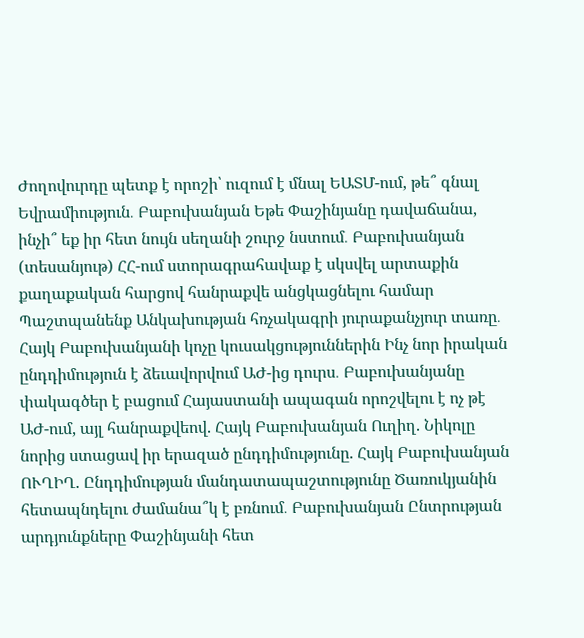Ժողովուրդը պետք է որոշի՝ ուզում է մնալ ԵԱՏՄ-ում, թե՞ գնալ Եվրամիություն․ Բաբուխանյան Եթե Փաշինյանը դավաճանա, ինչի՞ եք իր հետ նույն սեղանի շուրջ նստում․ Բաբուխանյան (տեսանյութ) ՀՀ-ում ստորագրահավաք է սկսվել արտաքին քաղաքական հարցով հանրաքվե անցկացնելու համար Պաշտպանենք Անկախության հռչակագրի յուրաքանչյուր տառը․ Հայկ Բաբուխանյանի կոչը կուսակցություններին Ինչ նոր իրական ընդդիմություն է ձեւավորվում ԱԺ-ից դուրս․ Բաբուխանյանը փակագծեր է բացում Հայաստանի ապագան որոշվելու է ոչ թէ ԱԺ-ում, այլ հանրաքվեով. Հայկ Բաբուխանյան Ուղիղ. Նիկոլը նորից ստացավ իր երազած ընդդիմությունը. Հայկ Բաբուխանյան ՈՒՂԻՂ. Ընդդիմության մանդատապաշտությունը Ծառուկյանին հետապնդելու ժամանա՞կ է բռնում․ Բաբուխանյան Ընտրության արդյունքները Փաշինյանի հետ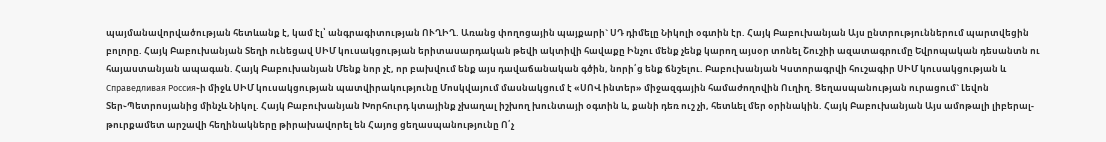պայմանավորվածության հետևանք է, կամ էլ՝ անգրագիտության ՈՒՂԻՂ. Առանց փողոցային պայքարի` ՍԴ դիմելը Նիկոլի օգտին էր. Հայկ Բաբուխանյան Այս ընտրություններում պարտվեցին բոլորը. Հայկ Բաբուխանյան Տեղի ունեցավ ՍԻՄ կուսակցության երիտասարդական թեվի ակտիվի հավաքը Ինչու մենք չենք կարող այսօր տոնել Շուշիի ազատագրումը Եվրոպական դեսանտն ու հայաստանյան ապագան. Հայկ Բաբուխանյան Մենք նոր չէ, որ բախվում ենք այս դավաճանական գծին, նորի՛ց ենք ճնշելու. Բաբուխանյան Կստորագրվի հուշագիր ՍԻՄ կուսակցության և Справедливая Россия֊ի միջև ՍԻՄ կուսակցության պատվիրակությունը Մոսկվայում մասնակցում է «ՍՈՎ ինտեր» միջազգային համաժողովին Ուղիղ. Ցեղասպանության ուրացում` Լեվոն Տեր֊Պետրոսյանից մինչև Նիկոլ. Հայկ Բաբուխանյան Խորհուրդ կտայինք չխաղալ իշխող խունտայի օգտին և, քանի դեռ ուշ չի, հետևել մեր օրինակին. Հայկ Բաբուխանյան Այս ամոթալի լիբերալ-թուրքամետ արշավի հեղինակները թիրախավորել են Հայոց ցեղասպանությունը Ո՛չ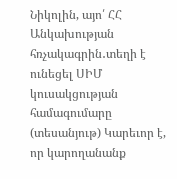Նիկոլին, այո՛ ՀՀ Անկախության հռչակագրին․տեղի է ունեցել ՍԻՄ կուսակցության համագումարը (տեսանյութ) Կարեւոր է, որ կարողանանք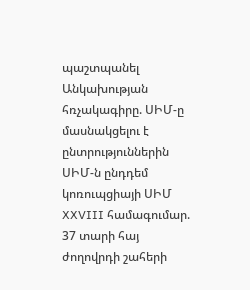պաշտպանել Անկախության հռչակագիրը. ՍԻՄ-ը մասնակցելու է ընտրություններին ՍԻՄ-ն ընդդեմ կոռուպցիայի ՍԻՄ XXVIII համագումար. 37 տարի հայ ժողովրդի շահերի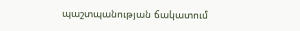պաշտպանության ճակատում